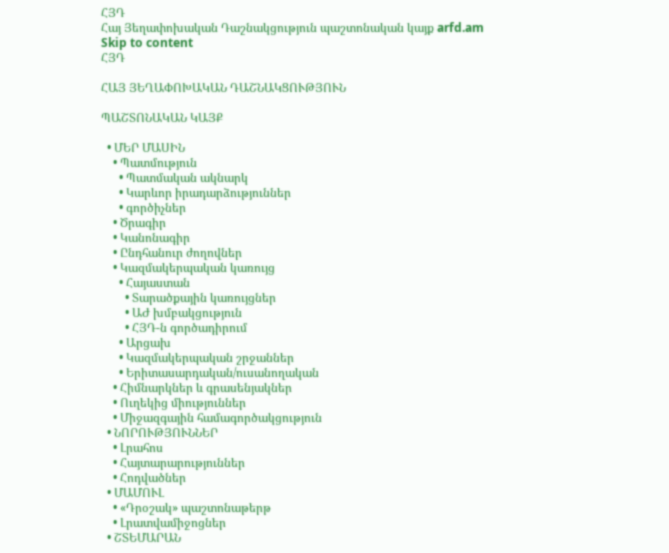ՀՅԴ
Հայ Յեղափոխական Դաշնակցություն պաշտոնական կայք arfd.am
Skip to content
ՀՅԴ

ՀԱՅ ՅԵՂԱՓՈԽԱԿԱՆ ԴԱՇՆԱԿՑՈՒԹՅՈՒՆ

ՊԱՇՏՈՆԱԿԱՆ ԿԱՅՔ

  • ՄԵՐ ՄԱՍԻՆ
    • Պատմություն
      • Պատմական ակնարկ
      • Կարևոր իրադարձություններ
      • գործիչներ
    • Ծրագիր
    • Կանոնագիր
    • Ընդհանուր ժողովներ
    • Կազմակերպական կառույց
      • Հայաստան
        • Տարածքային կառույցներ
        • ԱԺ խմբակցություն
        • ՀՅԴ-ն գործադիրում
      • Արցախ
      • Կազմակերպական շրջաններ
      • Երիտասարդական/ուսանողական
    • Հիմնարկներ և գրասենյակներ
    • Ուղեկից միություններ
    • Միջազգային համագործակցություն
  • ՆՈՐՈՒԹՅՈՒՆՆԵՐ
    • Լրահոս
    • Հայտարարություններ
    • Հոդվածներ
  • ՄԱՄՈՒԼ
    • «Դրօշակ» պաշտոնաթերթ
    • Լրատվամիջոցներ
  • ՇՏԵՄԱՐԱՆ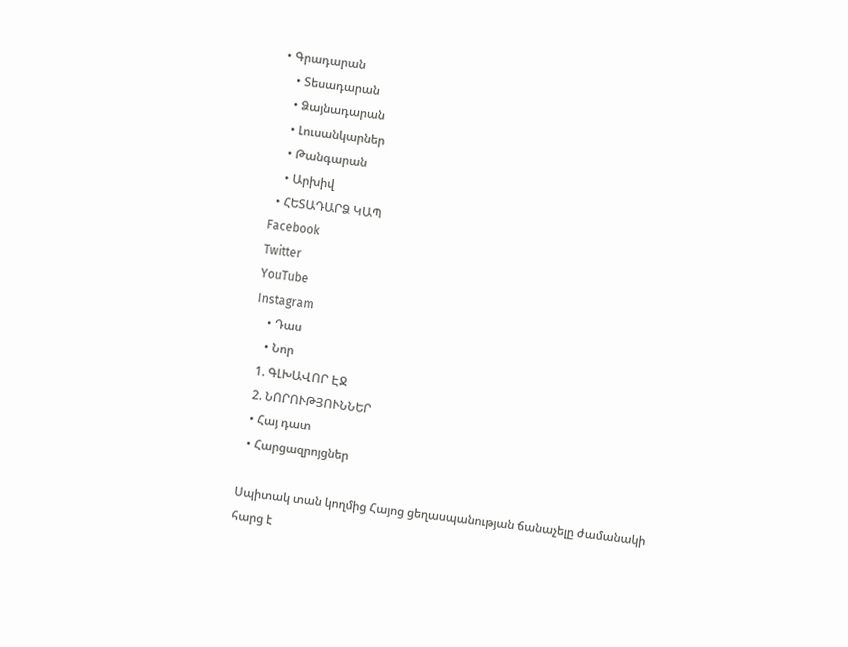• Գրադարան
    • Տեսադարան
    • Ձայնադարան
    • Լուսանկարներ
    • Թանգարան
    • Արխիվ
  • ՀԵՏԱԴԱՐՁ ԿԱՊ
Facebook
Twitter
YouTube
Instagram
    • Դաս
    • Նոր
  1. ԳԼԽԱՎՈՐ ԷՋ
  2. ՆՈՐՈՒԹՅՈՒՆՆԵՐ
  • Հայ դատ
  • Հարցազրոյցներ

Սպիտակ տան կողմից Հայոց ցեղասպանության ճանաչելը ժամանակի հարց է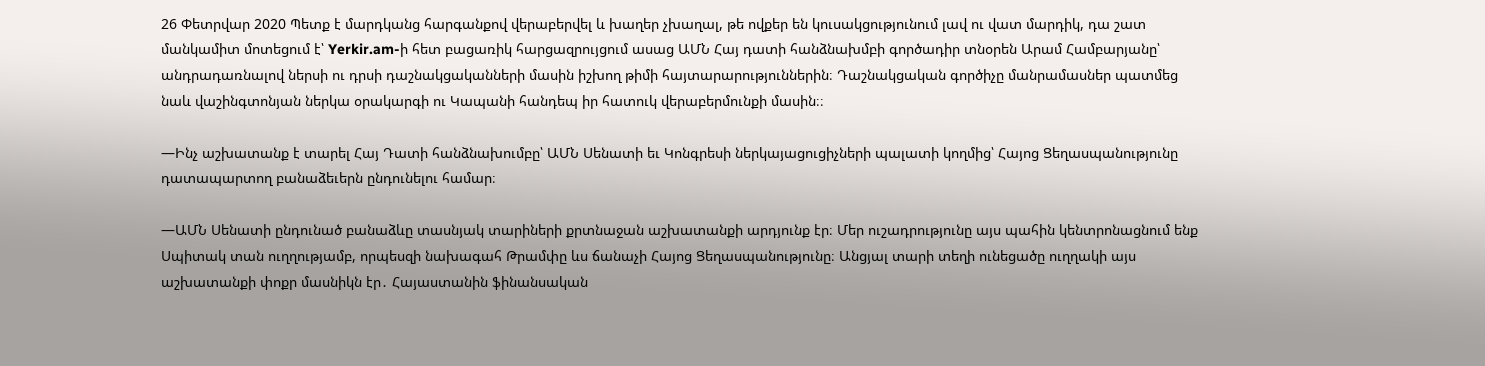26 Փետրվար 2020 Պետք է մարդկանց հարգանքով վերաբերվել և խաղեր չխաղալ, թե ովքեր են կուսակցությունում լավ ու վատ մարդիկ, դա շատ մանկամիտ մոտեցում է՝ Yerkir.am-ի հետ բացառիկ հարցազրույցում ասաց ԱՄՆ Հայ դատի հանձնախմբի գործադիր տնօրեն Արամ Համբարյանը՝ անդրադառնալով ներսի ու դրսի դաշնակցականների մասին իշխող թիմի հայտարարություններին։ Դաշնակցական գործիչը մանրամասներ պատմեց նաև վաշինգտոնյան ներկա օրակարգի ու Կապանի հանդեպ իր հատուկ վերաբերմունքի մասին։։

—Ինչ աշխատանք է տարել Հայ Դատի հանձնախումբը՝ ԱՄՆ Սենատի եւ Կոնգրեսի ներկայացուցիչների պալատի կողմից՝ Հայոց Ցեղասպանությունը դատապարտող բանաձեւերն ընդունելու համար։

—ԱՄՆ Սենատի ընդունած բանաձևը տասնյակ տարիների քրտնաջան աշխատանքի արդյունք էր։ Մեր ուշադրությունը այս պահին կենտրոնացնում ենք Սպիտակ տան ուղղությամբ, որպեսզի նախագահ Թրամփը ևս ճանաչի Հայոց Ցեղասպանությունը։ Անցյալ տարի տեղի ունեցածը ուղղակի այս աշխատանքի փոքր մասնիկն էր․ Հայաստանին ֆինանսական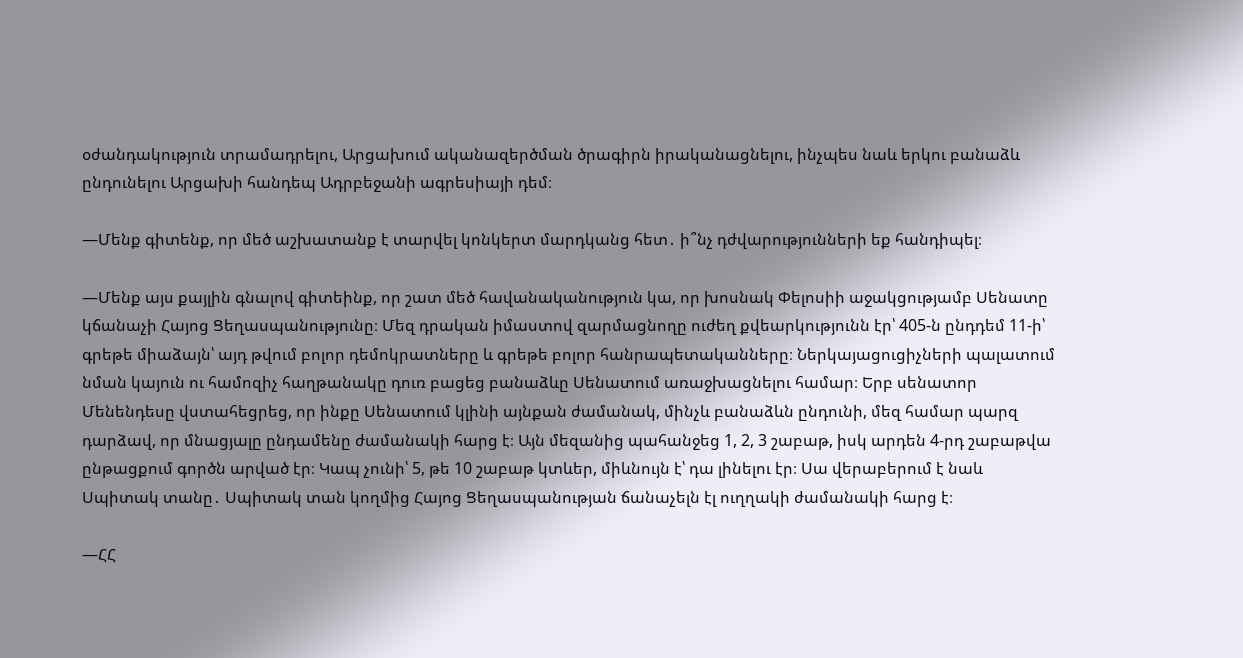օժանդակություն տրամադրելու, Արցախում ականազերծման ծրագիրն իրականացնելու, ինչպես նաև երկու բանաձև ընդունելու Արցախի հանդեպ Ադրբեջանի ագրեսիայի դեմ։

—Մենք գիտենք, որ մեծ աշխատանք է տարվել կոնկերտ մարդկանց հետ․ ի՞նչ դժվարությունների եք հանդիպել։

—Մենք այս քայլին գնալով գիտեինք, որ շատ մեծ հավանականություն կա, որ խոսնակ Փելոսիի աջակցությամբ Սենատը կճանաչի Հայոց Ցեղասպանությունը։ Մեզ դրական իմաստով զարմացնողը ուժեղ քվեարկությունն էր՝ 405-ն ընդդեմ 11-ի՝ գրեթե միաձայն՝ այդ թվում բոլոր դեմոկրատները և գրեթե բոլոր հանրապետականները։ Ներկայացուցիչների պալատում նման կայուն ու համոզիչ հաղթանակը դուռ բացեց բանաձևը Սենատում առաջխացնելու համար։ Երբ սենատոր Մենենդեսը վստահեցրեց, որ ինքը Սենատում կլինի այնքան ժամանակ, մինչև բանաձևն ընդունի, մեզ համար պարզ դարձավ, որ մնացյալը ընդամենը ժամանակի հարց է։ Այն մեզանից պահանջեց 1, 2, 3 շաբաթ, իսկ արդեն 4-րդ շաբաթվա ընթացքում գործն արված էր։ Կապ չունի՝ 5, թե 10 շաբաթ կտևեր, միևնույն է՝ դա լինելու էր։ Սա վերաբերում է նաև Սպիտակ տանը․ Սպիտակ տան կողմից Հայոց Ցեղասպանության ճանաչելն էլ ուղղակի ժամանակի հարց է։

—ՀՀ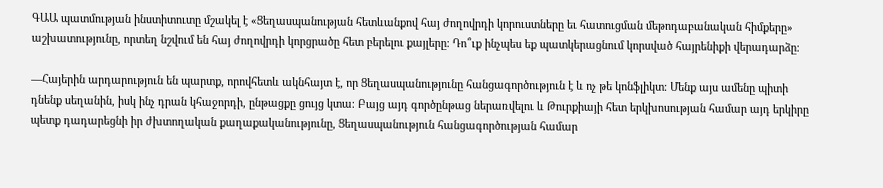ԳԱԱ պատմության ինստիտուտը մշակել է «Ցեղասպանության հետևանքով հայ ժողովրդի կորուստները եւ հատուցման մեթոդաբանական հիմքերը» աշխատությունը, որտեղ նշվում են հայ ժողովրդի կորցրածը հետ բերելու քայլերը։ Դո՞ւք ինչպես եք պատկերացնում կորսված հայրենիքի վերադարձը։

—Հայերին արդարություն են պարտք, որովհետև ակնհայտ է, որ Ցեղասպանությունը հանցագործություն է և ոչ թե կոնֆլիկտ։ Մենք այս ամենը պիտի դնենք սեղանին, իսկ ինչ դրան կհաջորդի, ընթացքը ցույց կտա։ Բայց այդ գործընթաց ներառվելու և Թուրքիայի հետ երկխոսության համար այդ երկիրը պետք դադարեցնի իր ժխտողական քաղաքականությունը, Ցեղասպանություն հանցագործության համար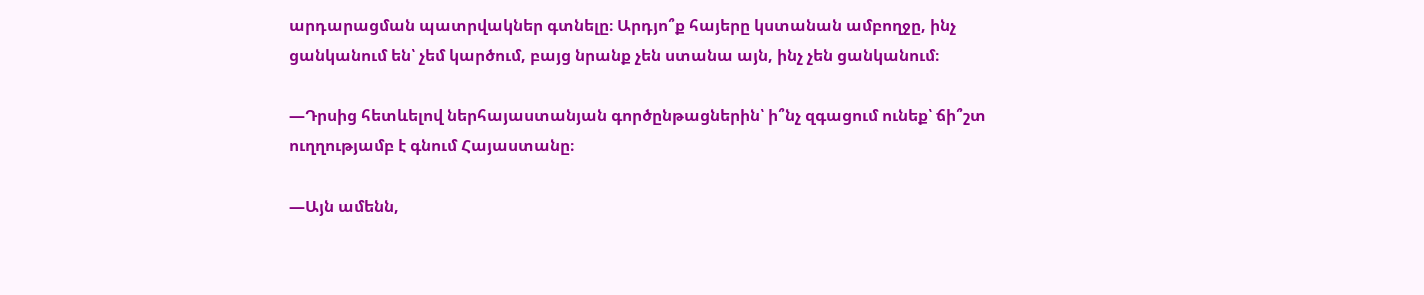արդարացման պատրվակներ գտնելը։ Արդյո՞ք հայերը կստանան ամբողջը, ինչ ցանկանում են՝ չեմ կարծում, բայց նրանք չեն ստանա այն, ինչ չեն ցանկանում։

—Դրսից հետևելով ներհայաստանյան գործընթացներին՝ ի՞նչ զգացում ունեք՝ ճի՞շտ ուղղությամբ է գնում Հայաստանը։

—Այն ամենն,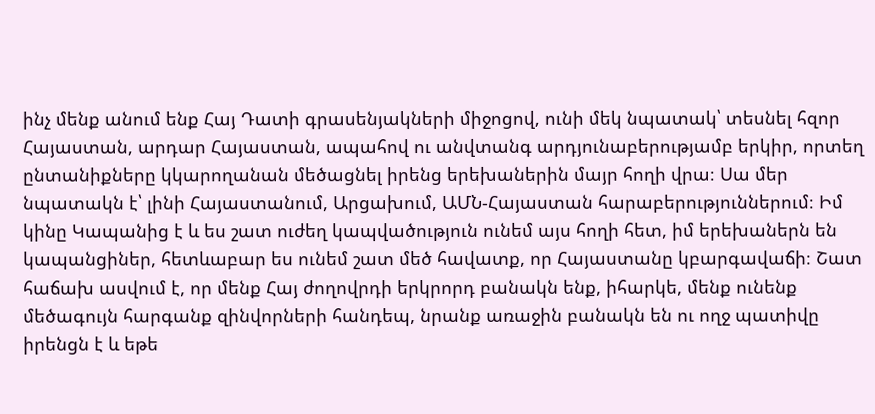ինչ մենք անում ենք Հայ Դատի գրասենյակների միջոցով, ունի մեկ նպատակ՝ տեսնել հզոր Հայաստան, արդար Հայաստան, ապահով ու անվտանգ արդյունաբերությամբ երկիր, որտեղ ընտանիքները կկարողանան մեծացնել իրենց երեխաներին մայր հողի վրա։ Սա մեր նպատակն է՝ լինի Հայաստանում, Արցախում, ԱՄՆ-Հայաստան հարաբերություններում։ Իմ կինը Կապանից է և ես շատ ուժեղ կապվածություն ունեմ այս հողի հետ, իմ երեխաներն են կապանցիներ, հետևաբար ես ունեմ շատ մեծ հավատք, որ Հայաստանը կբարգավաճի։ Շատ հաճախ ասվում է, որ մենք Հայ ժողովրդի երկրորդ բանակն ենք, իհարկե, մենք ունենք մեծագույն հարգանք զինվորների հանդեպ, նրանք առաջին բանակն են ու ողջ պատիվը իրենցն է և եթե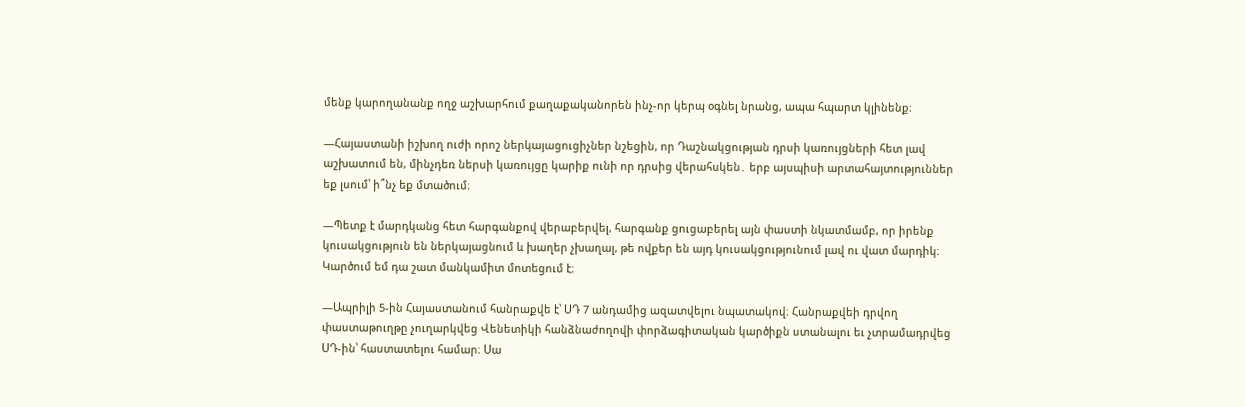մենք կարողանանք ողջ աշխարհում քաղաքականորեն ինչ-որ կերպ օգնել նրանց, ապա հպարտ կլինենք։

—Հայաստանի իշխող ուժի որոշ ներկայացուցիչներ նշեցին, որ Դաշնակցության դրսի կառույցների հետ լավ աշխատում են, մինչդեռ ներսի կառույցը կարիք ունի որ դրսից վերահսկեն․ երբ այսպիսի արտահայտություններ եք լսում՝ ի՞նչ եք մտածում։

—Պետք է մարդկանց հետ հարգանքով վերաբերվել, հարգանք ցուցաբերել այն փաստի նկատմամբ, որ իրենք կուսակցություն են ներկայացնում և խաղեր չխաղալ, թե ովքեր են այդ կուսակցությունում լավ ու վատ մարդիկ։ Կարծում եմ դա շատ մանկամիտ մոտեցում է։

—Ապրիլի 5-ին Հայաստանում հանրաքվե է՝ ՍԴ 7 անդամից ազատվելու նպատակով։ Հանրաքվեի դրվող փաստաթուղթը չուղարկվեց Վենետիկի հանձնաժողովի փորձագիտական կարծիքն ստանալու եւ չտրամադրվեց ՍԴ-ին՝ հաստատելու համար։ Սա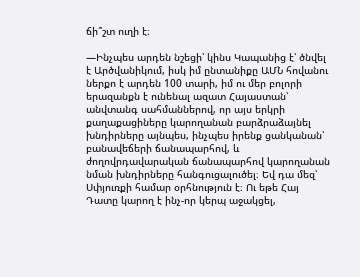ճի՞շտ ուղի է։

—Ինչպես արդեն նշեցի՝ կինս Կապանից է՝ ծնվել է Արծվանիկում, իսկ իմ ընտանիքը ԱՄՆ հովանու ներքո է արդեն 100 տարի, իմ ու մեր բոլորի երազանքն է ունենալ ազատ Հայաստան՝ անվտանգ սահմաններով, որ այս երկրի քաղաքացիները կարողանան բարձրաձայնել խնդիրները այնպես, ինչպես իրենք ցանկանան՝ բանավեճերի ճանապարհով, և ժողովրդավարական ճանապարհով կարողանան նման խնդիրները հանգուցալուծել։ Եվ դա մեզ՝ Սփյուռքի համար օրհնություն է։ Ու եթե Հայ Դատը կարող է ինչ-որ կերպ աջակցել,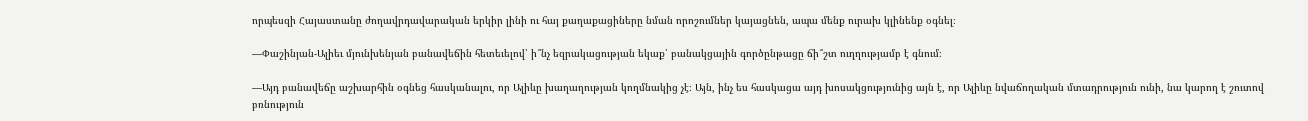որպեսզի Հայաստանը ժողավրդավարական երկիր լինի ու հայ քաղաքացիները նման որոշումներ կայացնեն, ապա մենք ուրախ կլինենք օգնել։

—Փաշինյան-Ալիեւ մյունխենյան բանավեճին հետեւելով՝ ի՞նչ եզրակացության եկաք՝ բանակցային գործընթացը ճի՞շտ ուղղությամբ է գնում։

—Այդ բանավեճը աշխարհին օգնեց հասկանալու, որ Ալիևը խաղաղության կողմնակից չէ։ Այն, ինչ ես հասկացա այդ խոսակցությունից այն է, որ Ալիևը նվաճողական մտադրություն ունի, նա կարող է շուտով բռնություն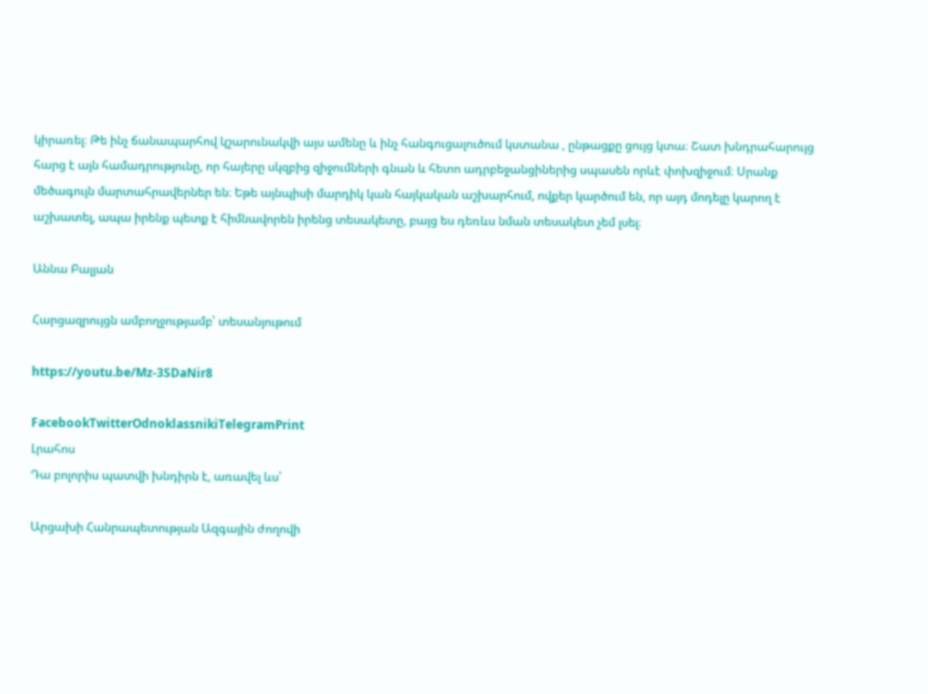կիրառել։ Թե ինչ ճանապարհով կշարունակվի այս ամենը և ինչ հանգուցալուծում կստանա , ընթացքը ցույց կտա։ Շատ խնդրահարույց հարց է այն համադրությունը, որ հայերը սկզբից զիջումների գնան և հետո ադրբեջանցիներից սպասեն որևէ փոխզիջում։ Սրանք մեծագույն մարտահրավերներ են։ Եթե այնպիսի մարդիկ կան հայկական աշխարհում, ովքեր կարծում են, որ այդ մոդելը կարող է աշխատել, ապա իրենք պետք է հիմնավորեն իրենց տեսակետը, բայց ես դեռևս նման տեսակետ չեմ լսել։

Աննա Բալյան

Հարցազրույցն ամբողջությամբ՝ տեսանյութում

https://youtu.be/Mz-3SDaNir8

FacebookTwitterOdnoklassnikiTelegramPrint
Լրահոս
Դա բոլորիս պատվի խնդիրն է, առավել ևս՝

Արցախի Հանրապետության Ազգային ժողովի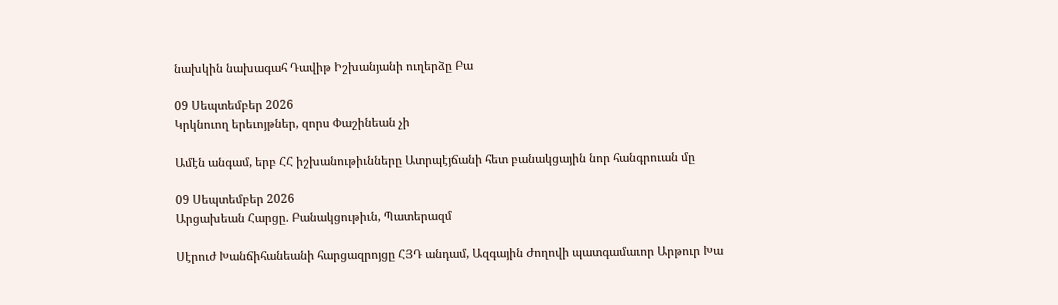նախկին նախագահ Դավիթ Իշխանյանի ուղերձը Բա

09 Սեպտեմբեր 2026
Կրկնուող երեւոյթներ, զորս Փաշինեան չի

Ամէն անգամ, երբ ՀՀ իշխանութիւնները Ատրպէյճանի հետ բանակցային նոր հանգրուան մը

09 Սեպտեմբեր 2026
Արցախեան Հարցը. Բանակցութիւն, Պատերազմ

Սէրուժ Խանճիհանեանի հարցազրոյցը ՀՅԴ անդամ, Ազգային Ժողովի պատգամաւոր Արթուր Խա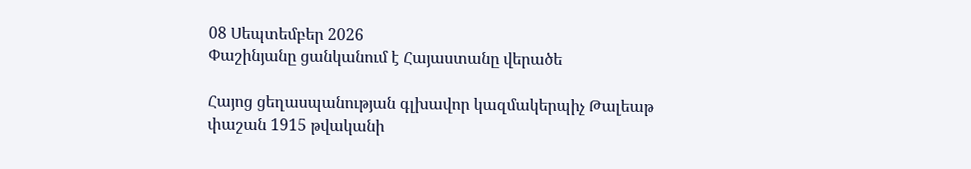08 Սեպտեմբեր 2026
Փաշինյանը ցանկանում է Հայաստանը վերածե

Հայոց ցեղասպանության գլխավոր կազմակերպիչ Թալեաթ փաշան 1915 թվականի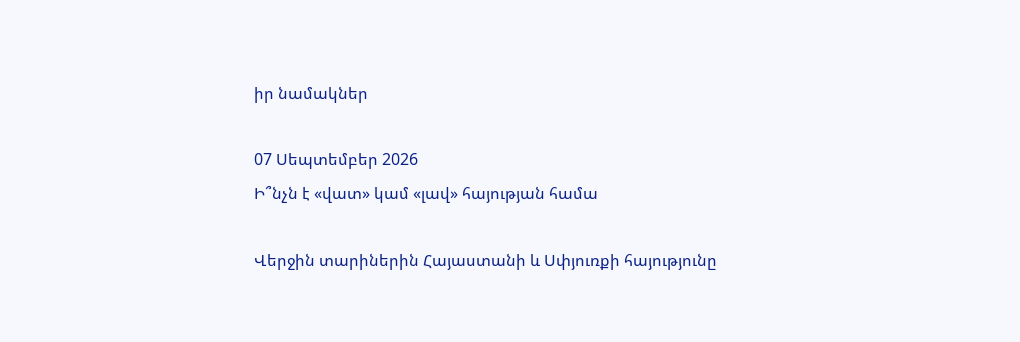իր նամակներ

07 Սեպտեմբեր 2026
Ի՞նչն է «վատ» կամ «լավ» հայության համա

Վերջին տարիներին Հայաստանի և Սփյուռքի հայությունը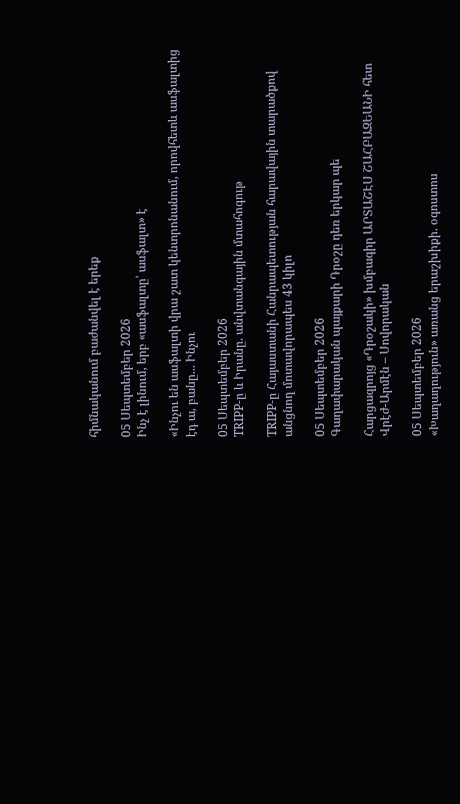հիմնականում բաժանվել է երեք

05 Սեպտեմբեր 2026
Ինչ է լինում, երբ «ասֆալտը՝ ասֆալտ» է

«Ինչու են ասֆալտի վրա շատ կենտրոնանում, որովհետև ասֆալտից էդ ա, բանը... Ինչու

05 Սեպտեմբեր 2026
TRIPP-ը և Իրանը. անվտանգային մտահոգութ

TRIPP-ը Հայաստանի Հանրապետության հարավային տարածքով անցնող մոտավորապես 43 կիլո

05 Սեպտեմբեր 2026
Գաղափարական պայքարի Դրօշը դեռ երկար պե

Հարցազրոյց «Դրօշակի» խմբագիր ԱՐՏԱՇԷՍ ՇԱՀԲԱԶԵԱՆԻ հետ Վրէժ-Արմէն – Սովորական

05 Սեպտեմբեր 2026
«Խաղաղություն» առանց երաշխիքի. օգոստոս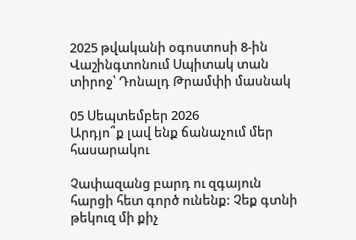2025 թվականի օգոստոսի 8-ին Վաշինգտոնում Սպիտակ տան տիրոջ՝ Դոնալդ Թրամփի մասնակ

05 Սեպտեմբեր 2026
Արդյո՞ք լավ ենք ճանաչում մեր հասարակու

Չափազանց բարդ ու զգայուն հարցի հետ գործ ունենք: Չեք գտնի թեկուզ մի քիչ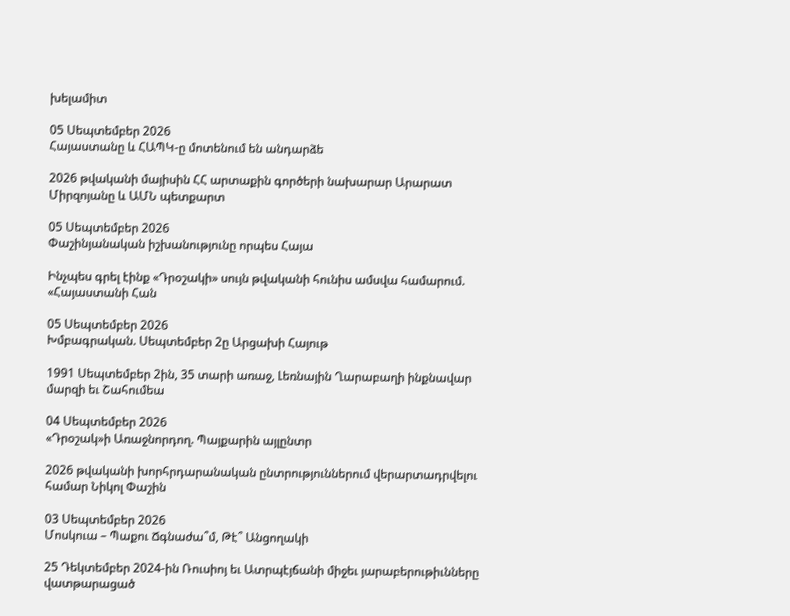խելամիտ

05 Սեպտեմբեր 2026
Հայաստանը և ՀԱՊԿ-ը մոտենում են անդարձե

2026 թվականի մայիսին ՀՀ արտաքին գործերի նախարար Արարատ Միրզոյանը և ԱՄՆ պետքարտ

05 Սեպտեմբեր 2026
Փաշինյանական իշխանությունը որպես Հայա

Ինչպես գրել էինք «Դրօշակի» սույն թվականի հունիս ամսվա համարում. «Հայաստանի Հան

05 Սեպտեմբեր 2026
Խմբագրական. Սեպտեմբեր 2ը Արցախի Հայութ

1991 Սեպտեմբեր 2ին, 35 տարի առաջ, Լեռնային Ղարաբաղի ինքնավար մարզի եւ Շահումեա

04 Սեպտեմբեր 2026
«Դրօշակ»ի Առաջնորդող. Պայքարին այլընտր

2026 թվականի խորհրդարանական ընտրություններում վերարտադրվելու համար Նիկոլ Փաշին

03 Սեպտեմբեր 2026
Մոսկուա – Պաքու Ճգնաժա՞մ, Թէ՞ Անցողակի

25 Դեկտեմբեր 2024-ին Ռուսիոյ եւ Ատրպէյճանի միջեւ յարաբերութիւնները վատթարացած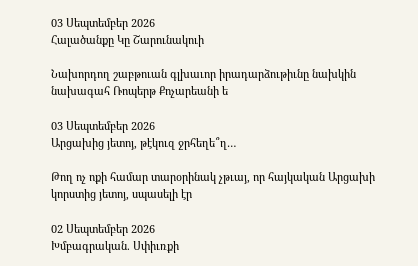03 Սեպտեմբեր 2026
Հալածանքը Կը Շարունակուի

Նախորդող շաբթուան գլխաւոր իրադարձութիւնը նախկին նախագահ Ռոպերթ Քոչարեանի ե

03 Սեպտեմբեր 2026
Արցախից յետոյ, թէկուզ ջրհեղե՞ղ…

Թող ոչ ոքի համար տարօրինակ չթւայ, որ հայկական Արցախի կորստից յետոյ, սպասելի էր

02 Սեպտեմբեր 2026
Խմբագրական. Սփիւռքի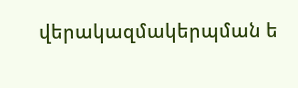վերակազմակերպման ե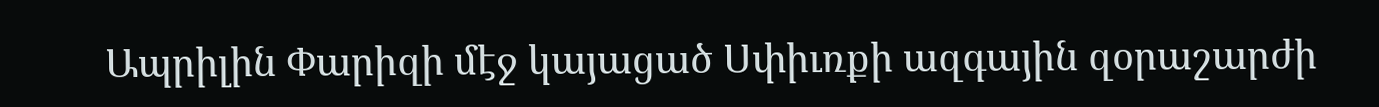Ապրիլին Փարիզի մէջ կայացած Սփիւռքի ազգային զօրաշարժի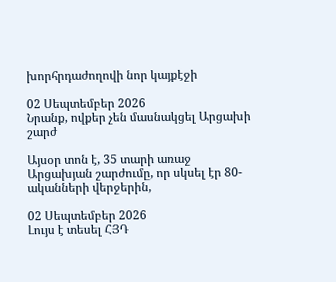խորհրդաժողովի նոր կայքէջի

02 Սեպտեմբեր 2026
Նրանք, ովքեր չեն մասնակցել Արցախի շարժ

Այսօր տոն է, 35 տարի առաջ Արցախյան շարժումը, որ սկսել էր 80-ականների վերջերին,

02 Սեպտեմբեր 2026
Լույս է տեսել ՀՅԴ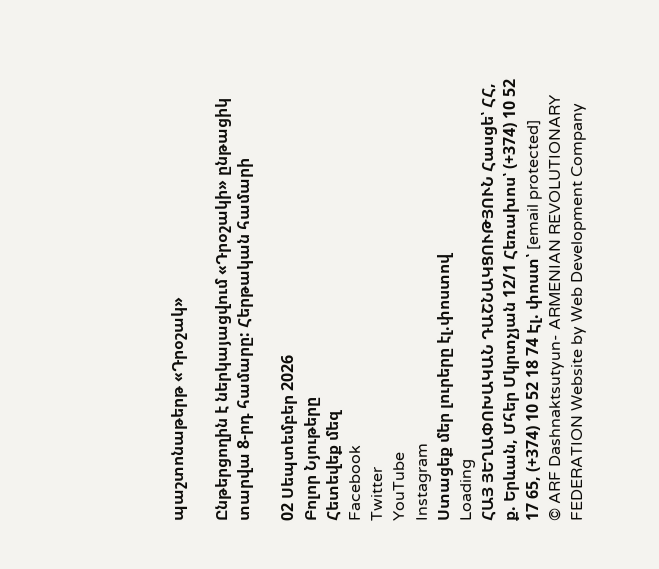պաշտոնաթերթ «Դրօշակ»

Ընթերցողին է ներկայացվում «Դրօշակի» ընթացիկ տարվա 8-րդ համարը: Հերթական համարի

02 Սեպտեմբեր 2026
Բոլոր Նյութերը
Հետեվեք մեզ
Facebook
Twitter
YouTube
Instagram
Ստացեք մեր լուրերը էլ.փոստով
Loading
ՀԱՅ ՅԵՂԱՓՈԽԱԿԱՆ ԴԱՇՆԱԿՑՈՒԹՅՈՒՆ Հասցե՝ ՀՀ, ք. Երևան, Մհեր Մկրտչյան 12/1 Հեռախոս՝ (+374) 10 52 17 65, (+374) 10 52 18 74 Էլ. փոստ՝ [email protected]
© ARF Dashnaktsutyun- ARMENIAN REVOLUTIONARY FEDERATION Website by Web Development Company